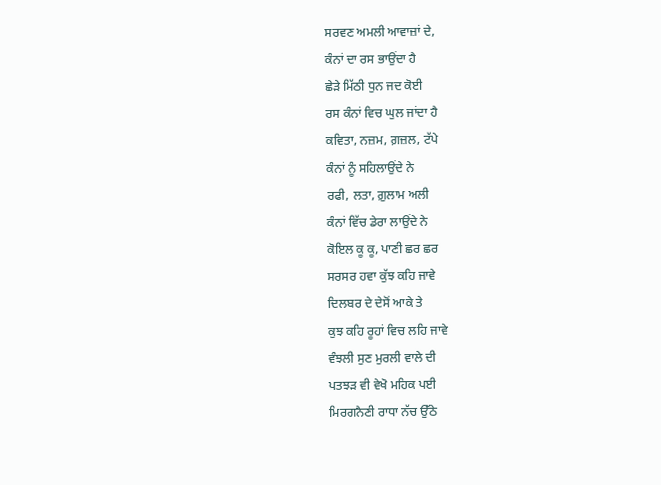ਸਰਵਣ ਅਮਲੀ ਆਵਾਜ਼ਾਂ ਦੇ,
ਕੰਨਾਂ ਦਾ ਰਸ ਭਾਉਂਦਾ ਹੈ
ਛੇੜੇ ਮਿੱਠੀ ਧੁਨ ਜਦ ਕੋਈ
ਰਸ ਕੰਨਾਂ ਵਿਚ ਘੁਲ ਜਾਂਦਾ ਹੈ
ਕਵਿਤਾ, ਨਜ਼ਮ, ਗ਼ਜ਼ਲ, ਟੱਪੇ
ਕੰਨਾਂ ਨੂੰ ਸਹਿਲਾਉਂਦੇ ਨੇ
ਰਫੀ, ਲਤਾ, ਗ਼ੁਲਾਮ ਅਲੀ
ਕੰਨਾਂ ਵਿੱਚ ਡੇਰਾ ਲਾਉਂਦੇ ਨੇ
ਕੋਇਲ ਕੂ ਕੂ, ਪਾਣੀ ਛਰ ਛਰ
ਸਰਸਰ ਹਵਾ ਕੁੱਝ ਕਹਿ ਜਾਵੇ
ਦਿਲਬਰ ਦੇ ਦੇਸੋਂ ਆਕੇ ਤੇ
ਕੁਝ ਕਹਿ ਰੂਹਾਂ ਵਿਚ ਲਹਿ ਜਾਵੇ
ਵੰਝਲੀ ਸੁਣ ਮੁਰਲੀ ਵਾਲੇ ਦੀ
ਪਤਝੜ ਵੀ ਵੇਖੋ ਮਹਿਕ ਪਈ
ਮਿਰਗਨੈਣੀ ਰਾਧਾ ਨੱਚ ਉੱਠੇ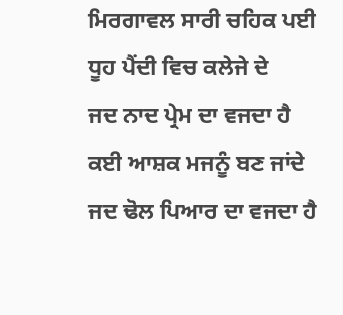ਮਿਰਗਾਵਲ ਸਾਰੀ ਚਹਿਕ ਪਈ
ਧੂਹ ਪੈਂਦੀ ਵਿਚ ਕਲੇਜੇ ਦੇ
ਜਦ ਨਾਦ ਪ੍ਰੇਮ ਦਾ ਵਜਦਾ ਹੈ
ਕਈ ਆਸ਼ਕ ਮਜਨੂੰ ਬਣ ਜਾਂਦੇ
ਜਦ ਢੋਲ ਪਿਆਰ ਦਾ ਵਜਦਾ ਹੈ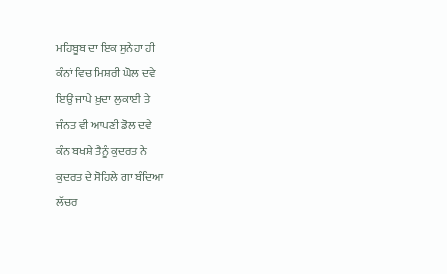ਮਹਿਬੂਬ ਦਾ ਇਕ ਸੁਨੇਹਾ ਹੀ
ਕੰਨਾਂ ਵਿਚ ਮਿਸ਼ਰੀ ਘੋਲ ਦਵੇ
ਇਉਂ ਜਾਪੇ ਖ਼ੁਦਾ ਲੁਕਾਈ ਤੇ
ਜੰਨਤ ਵੀ ਆਪਣੀ ਡੋਲ ਦਵੇ
ਕੰਨ ਬਖਸ਼ੇ ਤੈਨੂੰ ਕੁਦਰਤ ਨੇ
ਕੁਦਰਤ ਦੇ ਸੋਹਿਲੇ ਗਾ ਬੰਦਿਆ
ਲੱਚਰ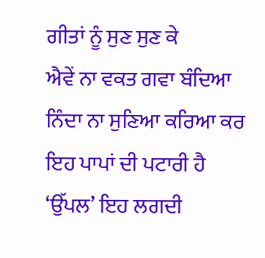ਗੀਤਾਂ ਨੂੰ ਸੁਣ ਸੁਣ ਕੇ
ਐਵੇਂ ਨਾ ਵਕਤ ਗਵਾ ਬੰਦਿਆ
ਨਿੰਦਾ ਨਾ ਸੁਣਿਆ ਕਰਿਆ ਕਰ
ਇਹ ਪਾਪਾਂ ਦੀ ਪਟਾਰੀ ਹੈ
‘ਉੱਪਲ’ ਇਹ ਲਗਦੀ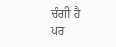ਚੰਗੀ ਹੈ
ਪਰ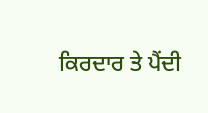ਕਿਰਦਾਰ ਤੇ ਪੈਂਦੀ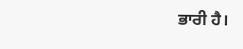ਭਾਰੀ ਹੈ।